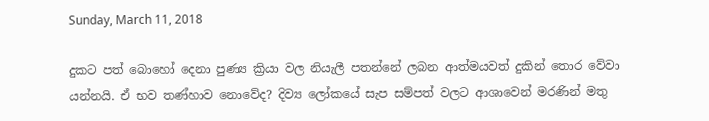Sunday, March 11, 2018

දුකට පත් බොහෝ දෙනා පුණ්‍ය ක්‍රියා වල නියැලී පතන්නේ ලබන ආත්මයවත් දුකින් තොර වේවා යන්නයි. ඒ භව තණ්හාව නොවේද? දිව්‍ය ලෝකයේ සැප සම්පත් වලට ආශාවෙන් මරණින් මතු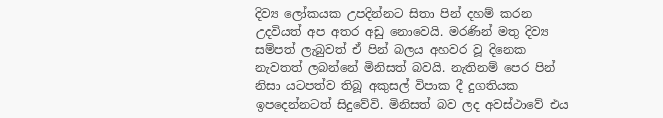දිව්‍ය ලෝකයක උපදින්නට සිතා පින් දහම් කරන උදවියත් අප අතර අඩු නොවෙයි. මරණින් මතු දිව්‍ය සම්පත් ලැබුවත් ඒ පින් බලය අහවර වූ දිනෙක නැවතත් ලබන්නේ මිනිසත් බවයි. නැතිනම් පෙර පින් නිසා යටපත්ව තිබූ අකුසල් විපාක දී දුගතියක ඉපදෙන්නටත් සිදුවේවි. මිනිසත් බව ලද අවස්ථාවේ එය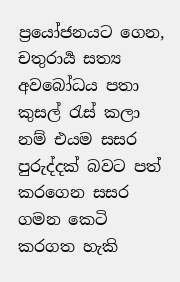ප්‍රයෝජනයට ගෙන, චතුරාර්‍ය සත්‍ය අවබෝධය පතා කුසල් රැස් කලා නම් එයම සසර පුරුද්දක් බවට පත් කරගෙන සසර ගමන කෙටි කරගත හැකි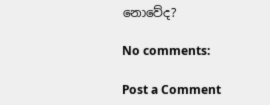නොවේද?

No comments:

Post a Comment